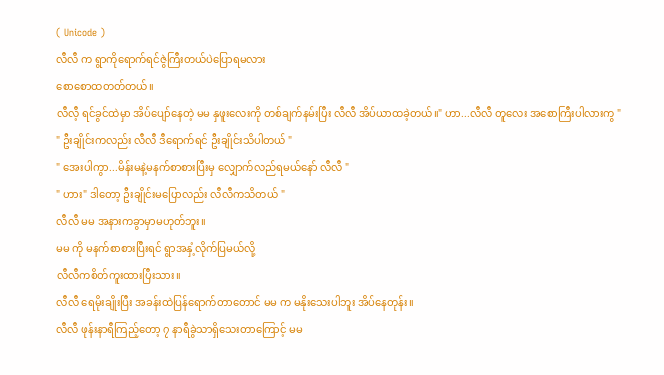( Unicode )
လီလီ က ရွာကိုရောက်ရင်ဇွဲကြီးတယ်ပဲပြောရမလား
စောစောထတတ်တယ်။
လီလီ့ ရင်ခွင်ထဲမှာ အိပ်ပျော်နေတဲ့ မမ နှဖူးလေးကို တစ်ချက်နမ်းပြီး လီလီ အိပ်ယာထခဲ့တယ်။" ဟာ...လီလီ တူလေး အစောကြီးပါလားကွ "
" ဦးချိုင်းကလည်း လီလီ ဒီရောက်ရင် ဦးချိုင်းသိပါတယ် "
" အေးပါကွာ...မိန်းမနဲ့မနက်စာစားပြီးမှ လျှောက်လည်ရမယ်နော် လီလီ "
" ဟား" ဒါတော့ ဦးချိုင်းမပြောလည်း လီလီကသိတယ် "
လီလီ မမ အနားကခွာမှာမဟုတ်ဘူး။
မမ ကို မနက်စာစားပြီးရင် ရွာအနှံ့လိုက်ပြမယ်လို့
လီလီကစိတ်ကူးထားပြီးသား။
လီလီ ရေမိုးချိုးပြီး အခန်းထဲပြန်ရောက်တာတောင် မမ က မနိုးသေးပါဘူး အိပ်နေတုန်း။
လီလီ ဖုန်းနာရီကြည့်တော့ ၇ နာရီခွဲသာရှိသေးတာကြောင့် မမ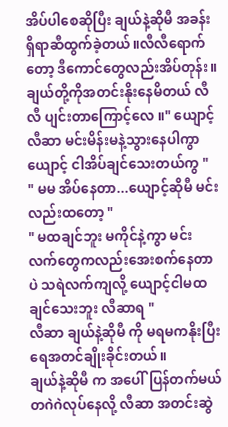အိပ်ပါစေဆိုပြီး ချယ်နဲ့ဆိုမီ အခန်းရှိရာဆီထွက်ခဲ့တယ်။လီလီရောက်တော့ ဒီကောင်တွေလည်းအိပ်တုန်း။
ချယ်တို့ကိုအတင်းနိုးနေမိတယ် လီလီ ပျင်းတာကြောင့်လေ ။" ယျောင့် လီဆာ မင်းမိန်းမနဲ့သွားနေပါကွာ ယျောင့် ငါအိပ်ချင်သေးတယ်ကွ "
" မမ အိပ်နေတာ...ယျောင့်ဆိုမီ မင်းလည်းထတော့ "
" မထချင်ဘူး မကိုင်နဲ့ကွာ မင်းလက်တွေကလည်းအေးစက်နေတာပဲ သရဲလက်ကျလို့ ယျောင့်ငါမထချင်သေးဘူး လီဆာရ "
လီဆာ ချယ်နဲ့ဆိုမီ ကို မရမကနိုးပြီး ရေအတင်ချိုးခိုင်းတယ်။
ချယ်နဲ့ဆိုမီ က အပေါ်ပြန်တက်မယ် တဂဲဂဲလုပ်နေလို့ လီဆာ အတင်းဆွဲ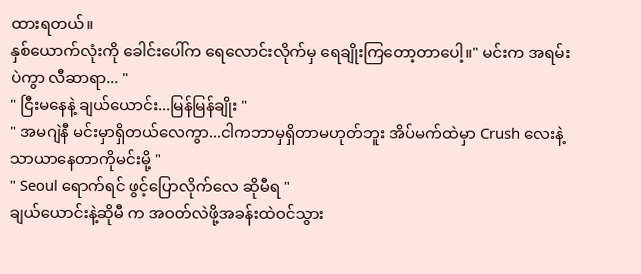ထားရတယ်။
နှစ်ယောက်လုံးကို ခေါင်းပေါ်က ရေလောင်းလိုက်မှ ရေချိုးကြတော့တာပေါ့။" မင်းက အရမ်းပဲကွာ လီဆာရာ... "
" ငြီးမနေနဲ့ ချယ်ယောင်း...မြန်မြန်ချိုး "
" အမဂျဲနီ မင်းမှာရှိတယ်လေကွာ...ငါကဘာမှရှိတာမဟုတ်ဘူး အိပ်မက်ထဲမှာ Crush လေးနဲ့သာယာနေတာကိုမင်းမို့ "
" Seoul ရောက်ရင် ဖွင့်ပြောလိုက်လေ ဆိုမီရ "
ချယ်ယောင်းနဲ့ဆိုမီ က အဝတ်လဲဖို့အခန်းထဲဝင်သွား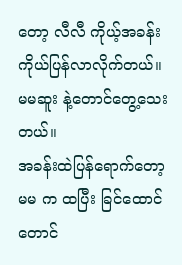တော့ လီလီ ကိုယ့်အခန်းကိုယ်ပြန်လာလိုက်တယ်။
မမဆူး နဲ့တောင်တွေ့သေးတယ်။
အခန်းထဲပြန်ရောက်တော့ မမ က ထပြီး ခြင်ထောင်တောင်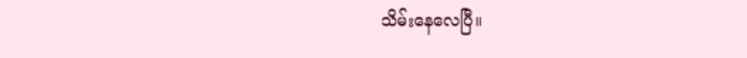သိမ်းနေလေပြီ။